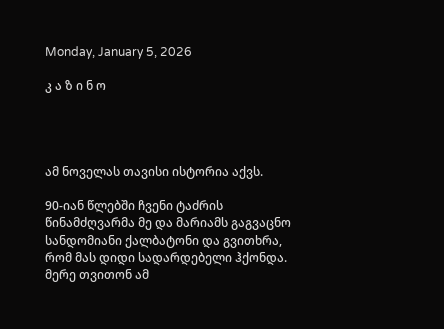Monday, January 5, 2026

კ ა ზ ი ნ ო




ამ ნოველას თავისი ისტორია აქვს.

90-იან წლებში ჩვენი ტაძრის წინამძღვარმა მე და მარიამს გაგვაცნო სანდომიანი ქალბატონი და გვითხრა, რომ მას დიდი სადარდებელი ჰქონდა. მერე თვითონ ამ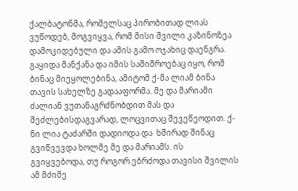ქალბატონმა, რომელსაც პირობითად ლიას ვუწოდებ, მოგვიყვა, რომ მისი შვილი კაზინოზეა დამოკიდებული და ამის გამო ოჯახიც დაენგრა. გაყიდა მანქანა და იმის საშიშროებაც იყო, რომ ბინაც მიეყოლებინა, ამიტომ ქ-მა ლიამ ბინა თავის სახელზე გადააფორმა. მე და მარიამი ძალიან ვუთანაგრძნობდით მას და შეძლებისდაგვარად, ლოცვითაც შევეწეოდით. ქ-ნი ლია ტაძარში დადიოდა და  ხშირად შინაც გვიწვევდა ხოლმე მე და მარიამს. ის გვიყვებოდა, თუ როგორ ებრძოდა თავისი შვილის ამ მძიმე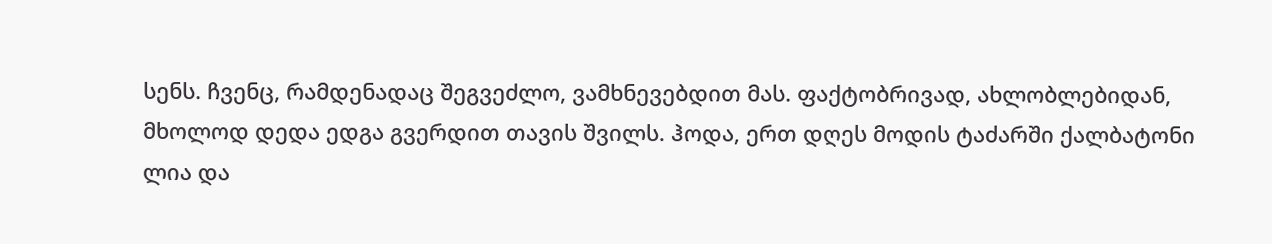სენს. ჩვენც, რამდენადაც შეგვეძლო, ვამხნევებდით მას. ფაქტობრივად, ახლობლებიდან, მხოლოდ დედა ედგა გვერდით თავის შვილს. ჰოდა, ერთ დღეს მოდის ტაძარში ქალბატონი ლია და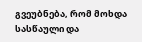გვეუბნება, რომ მოხდა სასწაული და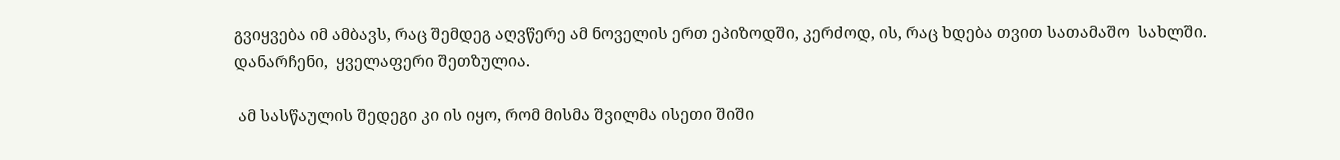გვიყვება იმ ამბავს, რაც შემდეგ აღვწერე ამ ნოველის ერთ ეპიზოდში, კერძოდ, ის, რაც ხდება თვით სათამაშო  სახლში. დანარჩენი,  ყველაფერი შეთზულია.

 ამ სასწაულის შედეგი კი ის იყო, რომ მისმა შვილმა ისეთი შიში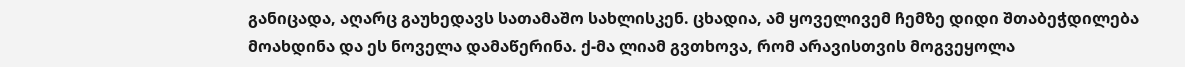განიცადა, აღარც გაუხედავს სათამაშო სახლისკენ. ცხადია, ამ ყოველივემ ჩემზე დიდი შთაბეჭდილება მოახდინა და ეს ნოველა დამაწერინა. ქ-მა ლიამ გვთხოვა, რომ არავისთვის მოგვეყოლა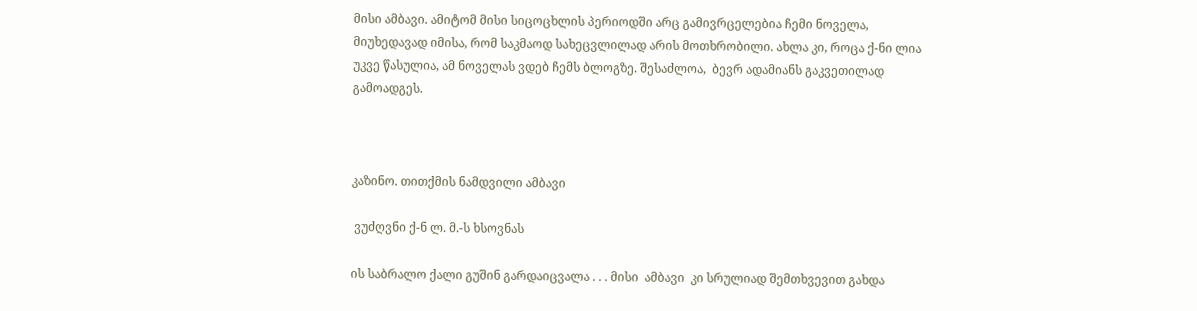მისი ამბავი. ამიტომ მისი სიცოცხლის პერიოდში არც გამივრცელებია ჩემი ნოველა, მიუხედავად იმისა, რომ საკმაოდ სახეცვლილად არის მოთხრობილი. ახლა კი, როცა ქ-ნი ლია უკვე წასულია, ამ ნოველას ვდებ ჩემს ბლოგზე. შესაძლოა,  ბევრ ადამიანს გაკვეთილად გამოადგეს.



კაზინო. თითქმის ნამდვილი ამბავი

 ვუძღვნი ქ-ნ ლ. მ.-ს ხსოვნას

ის საბრალო ქალი გუშინ გარდაიცვალა . . . მისი  ამბავი  კი სრულიად შემთხვევით გახდა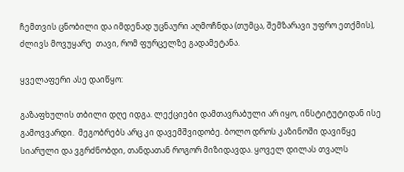ჩემთვის ცნობილი და იმდენად უცნაური აღმოჩნდა (თუმცა, შემზარავი უფრო ეთქმის), ძლივს მოვუყარე  თავი, რომ ფურცელზე გადამეტანა.

ყველაფერი ასე დაიწყო:

გაზაფხულის თბილი დღე იდგა. ლექციები დამთავრაბული არ იყო, ინსტიტუტიდან ისე გამოვვარდი.  მეგობრებს არც კი დავემშვიდობე. ბოლო დროს კაზინოში დავიწყე სიარული და ვგრძნობდი, თანდათან როგორ მიზიდავდა. ყოველ დილას თვალს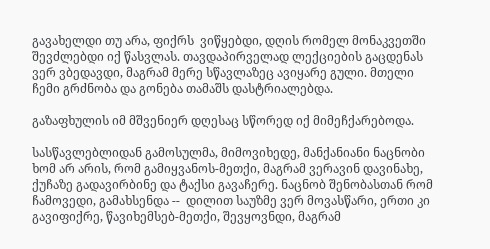გავახელდი თუ არა, ფიქრს  ვიწყებდი, დღის რომელ მონაკვეთში შევძლებდი იქ წასვლას. თავდაპირველად ლექციების გაცდენას ვერ ვბედავდი, მაგრამ მერე სწავლაზეც ავიყარე გული. მთელი ჩემი გრძნობა და გონება თამაშს დასტრიალებდა.

გაზაფხულის იმ მშვენიერ დღესაც სწორედ იქ მიმეჩქარებოდა.

სასწავლებლიდან გამოსულმა, მიმოვიხედე, მანქანიანი ნაცნობი ხომ არ არის, რომ გამიყვანოს-მეთქი, მაგრამ ვერავინ დავინახე, ქუჩაზე გადავირბინე და ტაქსი გავაჩერე. ნაცნობ შენობასთან რომ  ჩამოვედი, გამახსენდა --  დილით საუზმე ვერ მოვასწარი, ერთი კი გავიფიქრე, წავიხემსებ-მეთქი, შევყოვნდი, მაგრამ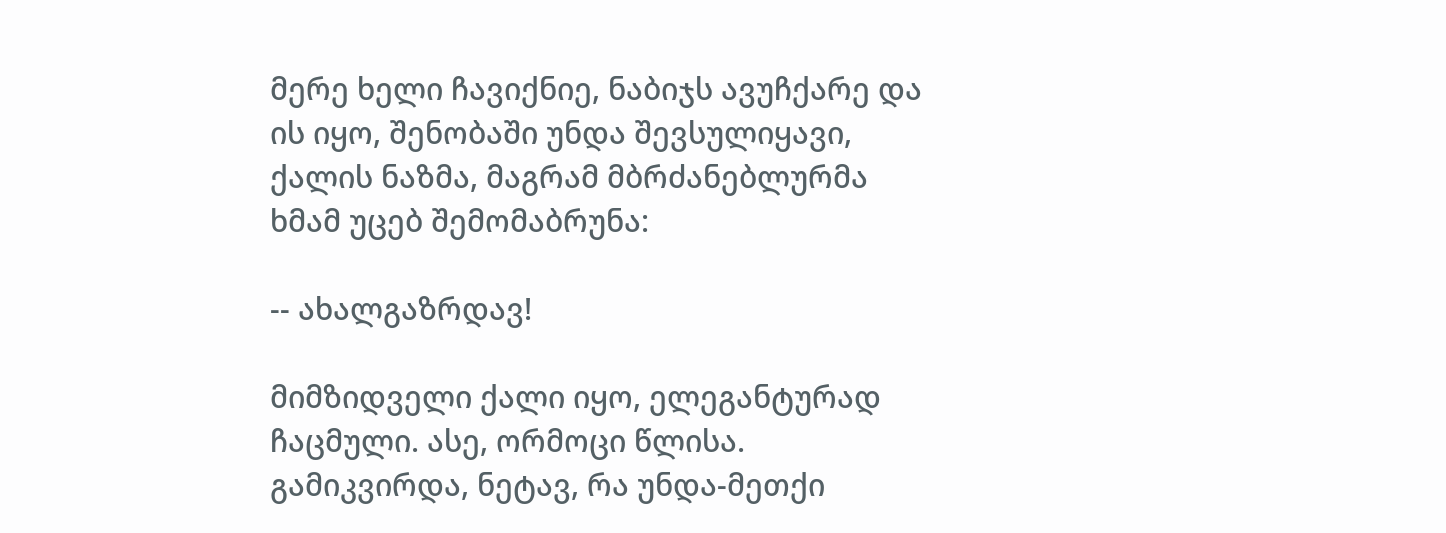მერე ხელი ჩავიქნიე, ნაბიჯს ავუჩქარე და ის იყო, შენობაში უნდა შევსულიყავი, ქალის ნაზმა, მაგრამ მბრძანებლურმა ხმამ უცებ შემომაბრუნა:

-- ახალგაზრდავ!

მიმზიდველი ქალი იყო, ელეგანტურად ჩაცმული. ასე, ორმოცი წლისა. გამიკვირდა, ნეტავ, რა უნდა-მეთქი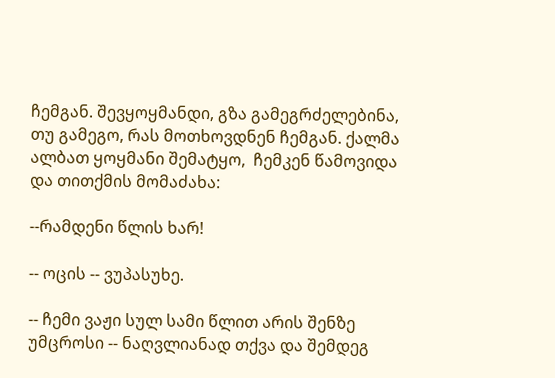ჩემგან. შევყოყმანდი, გზა გამეგრძელებინა, თუ გამეგო, რას მოთხოვდნენ ჩემგან. ქალმა ალბათ ყოყმანი შემატყო,  ჩემკენ წამოვიდა და თითქმის მომაძახა:

--რამდენი წლის ხარ!

-- ოცის -- ვუპასუხე.

-- ჩემი ვაჟი სულ სამი წლით არის შენზე  უმცროსი -- ნაღვლიანად თქვა და შემდეგ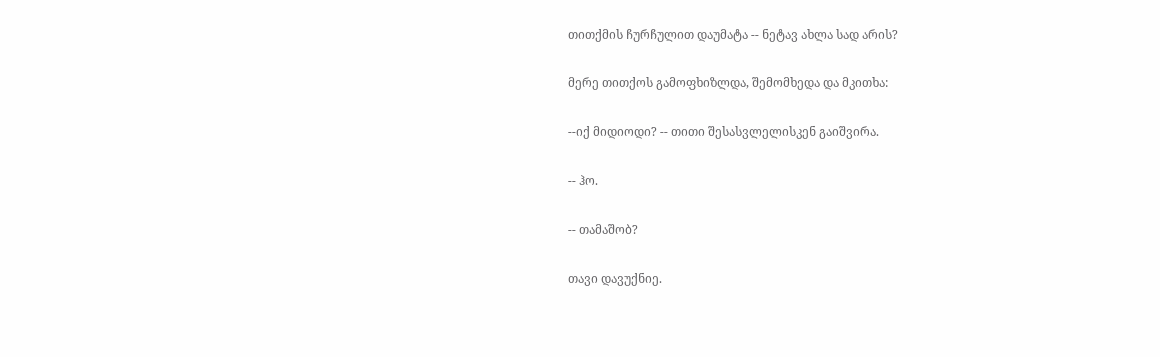თითქმის ჩურჩულით დაუმატა -- ნეტავ ახლა სად არის?

მერე თითქოს გამოფხიზლდა, შემომხედა და მკითხა:

--იქ მიდიოდი? -- თითი შესასვლელისკენ გაიშვირა.

-- ჰო.

-- თამაშობ?

თავი დავუქნიე.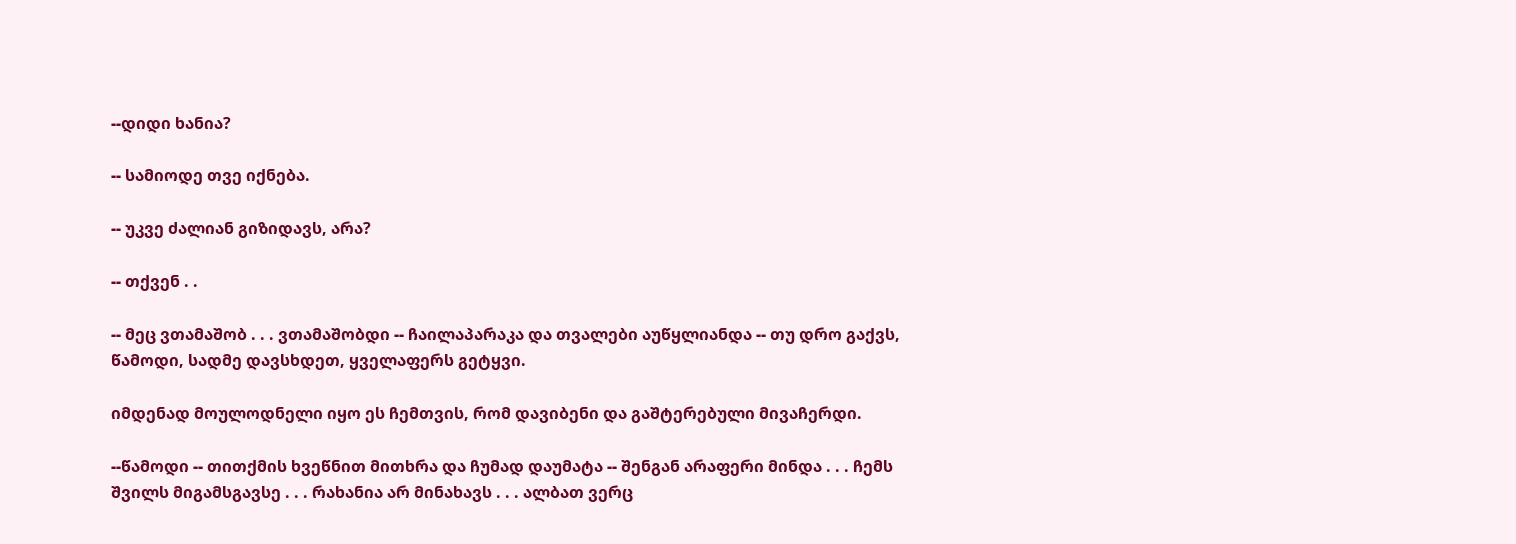--დიდი ხანია?

-- სამიოდე თვე იქნება.

-- უკვე ძალიან გიზიდავს, არა?

-- თქვენ . .

-- მეც ვთამაშობ . . . ვთამაშობდი -- ჩაილაპარაკა და თვალები აუწყლიანდა -- თუ დრო გაქვს, წამოდი, სადმე დავსხდეთ, ყველაფერს გეტყვი.

იმდენად მოულოდნელი იყო ეს ჩემთვის, რომ დავიბენი და გაშტერებული მივაჩერდი.

--წამოდი -- თითქმის ხვეწნით მითხრა და ჩუმად დაუმატა -- შენგან არაფერი მინდა . . . ჩემს შვილს მიგამსგავსე . . . რახანია არ მინახავს . . . ალბათ ვერც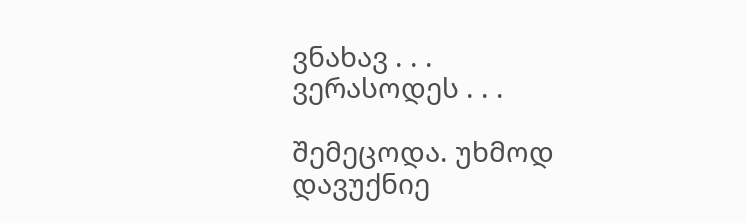ვნახავ . . . ვერასოდეს . . .

შემეცოდა. უხმოდ დავუქნიე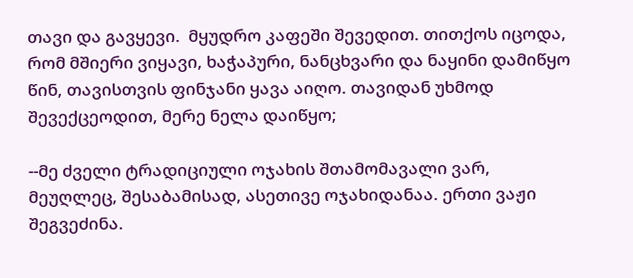თავი და გავყევი.  მყუდრო კაფეში შევედით. თითქოს იცოდა, რომ მშიერი ვიყავი, ხაჭაპური, ნანცხვარი და ნაყინი დამიწყო წინ, თავისთვის ფინჯანი ყავა აიღო. თავიდან უხმოდ შევექცეოდით, მერე ნელა დაიწყო;

--მე ძველი ტრადიციული ოჯახის შთამომავალი ვარ, მეუღლეც, შესაბამისად, ასეთივე ოჯახიდანაა. ერთი ვაჟი შეგვეძინა.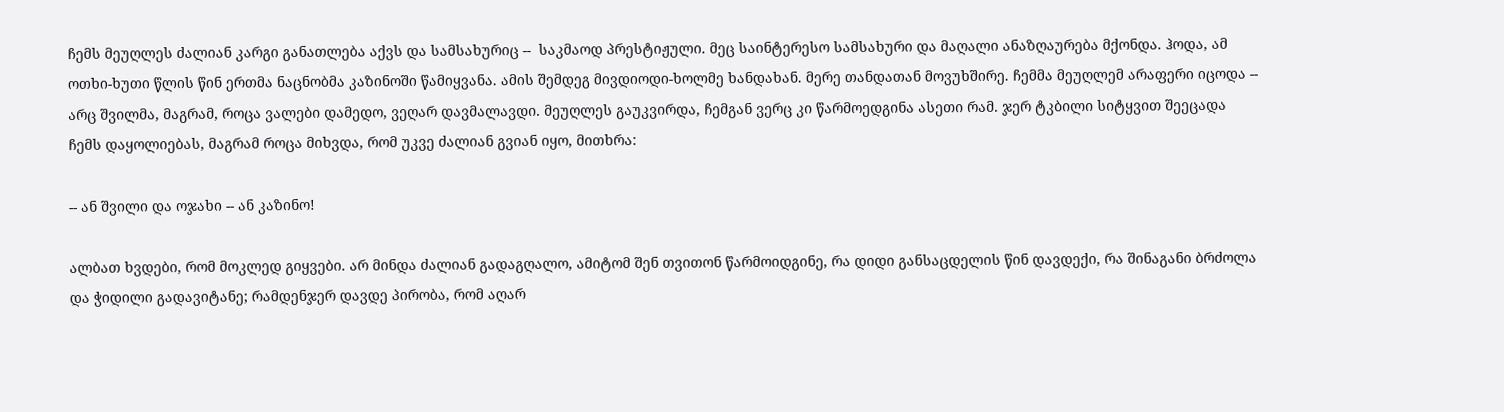ჩემს მეუღლეს ძალიან კარგი განათლება აქვს და სამსახურიც --  საკმაოდ პრესტიჟული. მეც საინტერესო სამსახური და მაღალი ანაზღაურება მქონდა. ჰოდა, ამ ოთხი-ხუთი წლის წინ ერთმა ნაცნობმა კაზინოში წამიყვანა. ამის შემდეგ მივდიოდი-ხოლმე ხანდახან. მერე თანდათან მოვუხშირე. ჩემმა მეუღლემ არაფერი იცოდა -- არც შვილმა, მაგრამ, როცა ვალები დამედო, ვეღარ დავმალავდი. მეუღლეს გაუკვირდა, ჩემგან ვერც კი წარმოედგინა ასეთი რამ. ჯერ ტკბილი სიტყვით შეეცადა ჩემს დაყოლიებას, მაგრამ როცა მიხვდა, რომ უკვე ძალიან გვიან იყო, მითხრა:

-- ან შვილი და ოჯახი -- ან კაზინო!

ალბათ ხვდები, რომ მოკლედ გიყვები. არ მინდა ძალიან გადაგღალო, ამიტომ შენ თვითონ წარმოიდგინე, რა დიდი განსაცდელის წინ დავდექი, რა შინაგანი ბრძოლა და ჭიდილი გადავიტანე; რამდენჯერ დავდე პირობა, რომ აღარ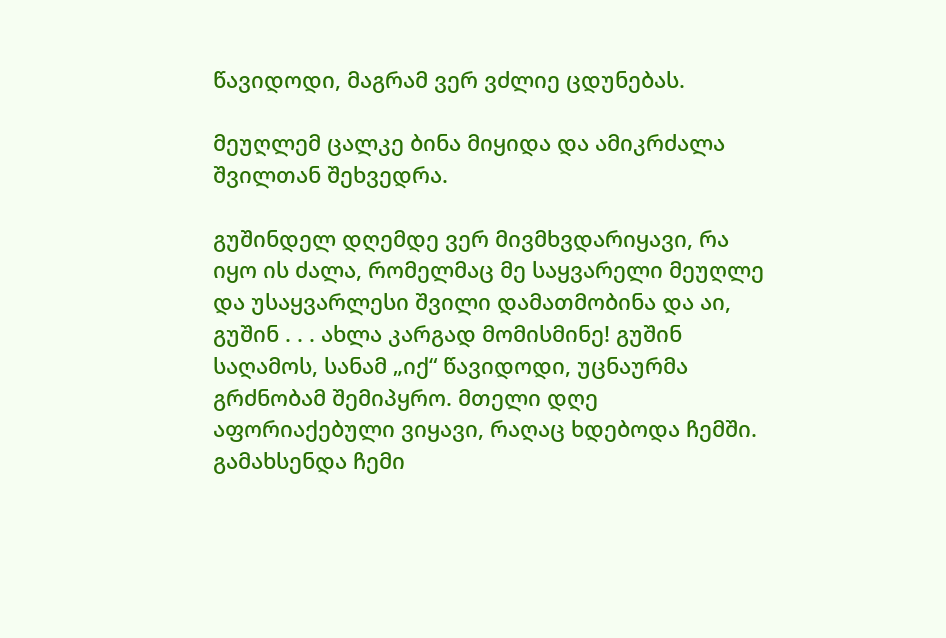წავიდოდი, მაგრამ ვერ ვძლიე ცდუნებას.

მეუღლემ ცალკე ბინა მიყიდა და ამიკრძალა შვილთან შეხვედრა.

გუშინდელ დღემდე ვერ მივმხვდარიყავი, რა იყო ის ძალა, რომელმაც მე საყვარელი მეუღლე და უსაყვარლესი შვილი დამათმობინა და აი, გუშინ . . . ახლა კარგად მომისმინე! გუშინ საღამოს, სანამ „იქ“ წავიდოდი, უცნაურმა გრძნობამ შემიპყრო. მთელი დღე აფორიაქებული ვიყავი, რაღაც ხდებოდა ჩემში. გამახსენდა ჩემი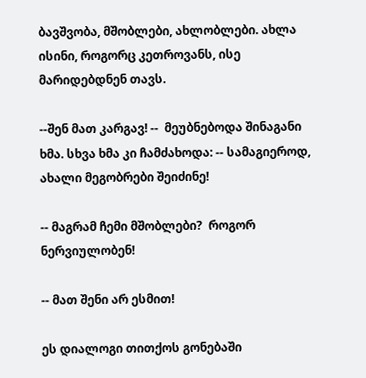ბავშვობა, მშობლები, ახლობლები. ახლა ისინი, როგორც კეთროვანს, ისე მარიდებდნენ თავს.

--შენ მათ კარგავ! --  მეუბნებოდა შინაგანი ხმა. სხვა ხმა კი ჩამძახოდა: -- სამაგიეროდ, ახალი მეგობრები შეიძინე!

-- მაგრამ ჩემი მშობლები?  როგორ ნერვიულობენ!

-- მათ შენი არ ესმით!

ეს დიალოგი თითქოს გონებაში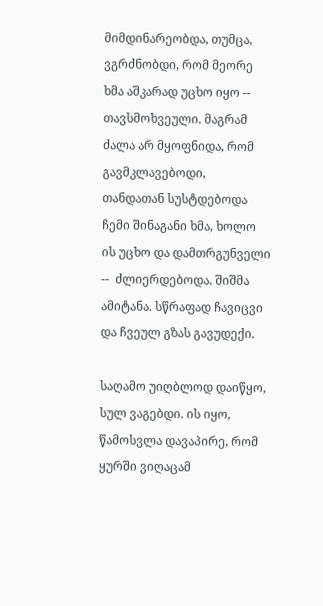მიმდინარეობდა, თუმცა, ვგრძნობდი, რომ მეორე ხმა აშკარად უცხო იყო -- თავსმოხვეული. მაგრამ ძალა არ მყოფნიდა, რომ გავმკლავებოდი,  თანდათან სუსტდებოდა ჩემი შინაგანი ხმა, ხოლო  ის უცხო და დამთრგუნველი --  ძლიერდებოდა. შიშმა ამიტანა. სწრაფად ჩავიცვი და ჩვეულ გზას გავუდექი.

საღამო უიღბლოდ დაიწყო, სულ ვაგებდი. ის იყო, წამოსვლა დავაპირე, რომ ყურში ვიღაცამ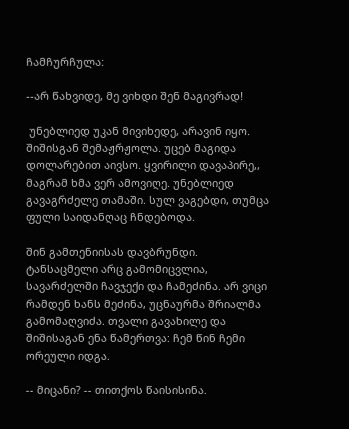ჩამჩურჩულა:

--არ წახვიდე, მე ვიხდი შენ მაგივრად!

 უნებლიედ უკან მივიხედე, არავინ იყო. შიშისგან შემაჟრჟოლა. უცებ მაგიდა დოლარებით აივსო. ყვირილი დავაპირე,, მაგრამ ხმა ვერ ამოვიღე. უნებლიედ გავაგრძელე თამაში. სულ ვაგებდი, თუმცა ფული საიდანღაც ჩნდებოდა.

შინ გამთენიისას დავბრუნდი. ტანსაცმელი არც გამომიცვლია, სავარძელში ჩავჯექი და ჩამეძინა. არ ვიცი რამდენ ხანს მეძინა, უცნაურმა შრიალმა გამომაღვიძა. თვალი გავახილე და შიშისაგან ენა წამერთვა: ჩემ წინ ჩემი ორეული იდგა.

-- მიცანი? -- თითქოს წაისისინა.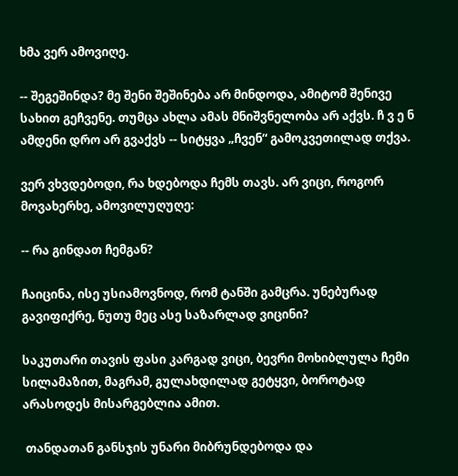ხმა ვერ ამოვიღე.

-- შეგეშინდა? მე შენი შეშინება არ მინდოდა, ამიტომ შენივე სახით გეჩვენე. თუმცა ახლა ამას მნიშვნელობა არ აქვს. ჩ ვ ე ნ ამდენი დრო არ გვაქვს -- სიტყვა „ჩვენ“ გამოკვეთილად თქვა.

ვერ ვხვდებოდი, რა ხდებოდა ჩემს თავს. არ ვიცი, როგორ მოვახერხე, ამოვილუღუღე:

-- რა გინდათ ჩემგან?

ჩაიცინა, ისე უსიამოვნოდ, რომ ტანში გამცრა. უნებურად გავიფიქრე, ნუთუ მეც ასე საზარლად ვიცინი?

საკუთარი თავის ფასი კარგად ვიცი, ბევრი მოხიბლულა ჩემი სილამაზით, მაგრამ, გულახდილად გეტყვი, ბოროტად არასოდეს მისარგებლია ამით.

 თანდათან განსჯის უნარი მიბრუნდებოდა და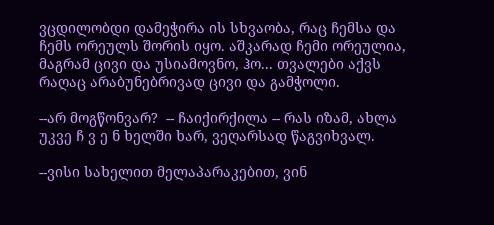ვცდილობდი დამეჭირა ის სხვაობა, რაც ჩემსა და ჩემს ორეულს შორის იყო. აშკარად ჩემი ორეულია, მაგრამ ცივი და უსიამოვნო, ჰო... თვალები აქვს რაღაც არაბუნებრივად ცივი და გამჭოლი.

--არ მოგწონვარ?  -- ჩაიქირქილა -- რას იზამ, ახლა უკვე ჩ ვ ე ნ ხელში ხარ, ვეღარსად წაგვიხვალ.

--ვისი სახელით მელაპარაკებით, ვინ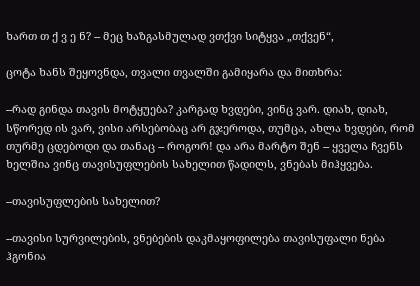ხართ თ ქ ვ ე ნ? -- მეც ხაზგასმულად ვთქვი სიტყვა „თქვენ“,

ცოტა ხანს შეყოვნდა, თვალი თვალში გამიყარა და მითხრა:

--რად გინდა თავის მოტყუება? კარგად ხვდები, ვინც ვარ. დიახ, დიახ, სწორედ ის ვარ, ვისი არსებობაც არ გჯეროდა, თუმცა, ახლა ხვდები, რომ თურმე ცდებოდი და თანაც -- როგორ! და არა მარტო შენ -- ყველა ჩვენს ხელშია ვინც თავისუფლების სახელით წადილს, ვნებას მიჰყვება.

--თავისუფლების სახელით?

--თავისი სურვილების, ვნებების დაკმაყოფილება თავისუფალი ნება ჰგონია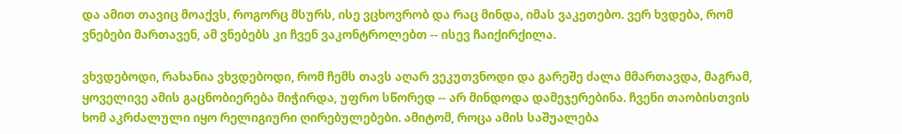და ამით თავიც მოაქვს, როგორც მსურს, ისე ვცხოვრობ და რაც მინდა, იმას ვაკეთებო. ვერ ხვდება, რომ ვნებები მართავენ, ამ ვნებებს კი ჩვენ ვაკონტროლებთ -- ისევ ჩაიქირქილა.

ვხვდებოდი, რახანია ვხვდებოდი, რომ ჩემს თავს აღარ ვეკუთვნოდი და გარეშე ძალა მმართავდა, მაგრამ, ყოველივე ამის გაცნობიერება მიჭირდა, უფრო სწორედ -- არ მინდოდა დამეჯერებინა. ჩვენი თაობისთვის ხომ აკრძალული იყო რელიგიური ღირებულებები. ამიტომ, როცა ამის საშუალება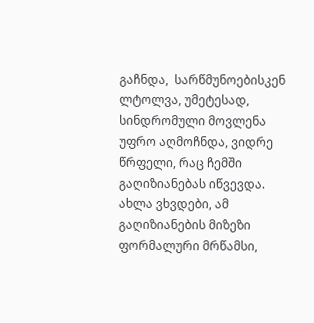გაჩნდა,  სარწმუნოებისკენ ლტოლვა, უმეტესად, სინდრომული მოვლენა  უფრო აღმოჩნდა, ვიდრე წრფელი, რაც ჩემში გაღიზიანებას იწვევდა.  ახლა ვხვდები, ამ გაღიზიანების მიზეზი ფორმალური მრწამსი,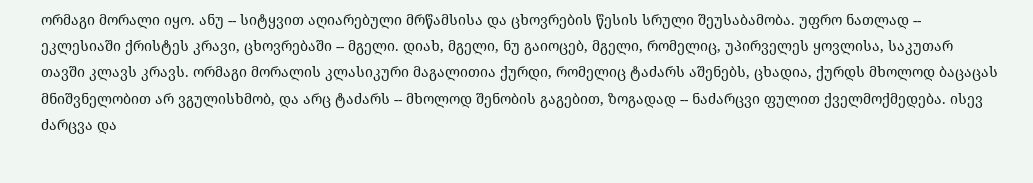ორმაგი მორალი იყო. ანუ -- სიტყვით აღიარებული მრწამსისა და ცხოვრების წესის სრული შეუსაბამობა. უფრო ნათლად -- ეკლესიაში ქრისტეს კრავი, ცხოვრებაში -- მგელი. დიახ, მგელი, ნუ გაიოცებ, მგელი, რომელიც, უპირველეს ყოვლისა, საკუთარ თავში კლავს კრავს. ორმაგი მორალის კლასიკური მაგალითია ქურდი, რომელიც ტაძარს აშენებს, ცხადია, ქურდს მხოლოდ ბაცაცას მნიშვნელობით არ ვგულისხმობ, და არც ტაძარს -- მხოლოდ შენობის გაგებით, ზოგადად -- ნაძარცვი ფულით ქველმოქმედება. ისევ ძარცვა და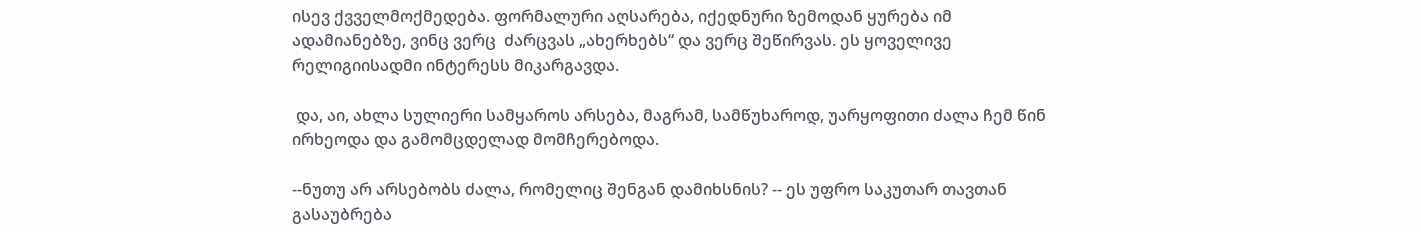ისევ ქვველმოქმედება. ფორმალური აღსარება, იქედნური ზემოდან ყურება იმ ადამიანებზე, ვინც ვერც  ძარცვას „ახერხებს“ და ვერც შეწირვას. ეს ყოველივე რელიგიისადმი ინტერესს მიკარგავდა.

 და, აი, ახლა სულიერი სამყაროს არსება, მაგრამ, სამწუხაროდ, უარყოფითი ძალა ჩემ წინ ირხეოდა და გამომცდელად მომჩერებოდა.

--ნუთუ არ არსებობს ძალა, რომელიც შენგან დამიხსნის? -- ეს უფრო საკუთარ თავთან გასაუბრება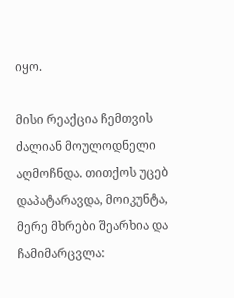იყო.

მისი რეაქცია ჩემთვის ძალიან მოულოდნელი აღმოჩნდა. თითქოს უცებ დაპატარავდა, მოიკუნტა, მერე მხრები შეარხია და ჩამიმარცვლა: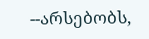--არსებობს,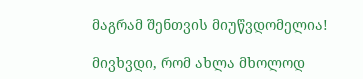მაგრამ შენთვის მიუწვდომელია!

მივხვდი, რომ ახლა მხოლოდ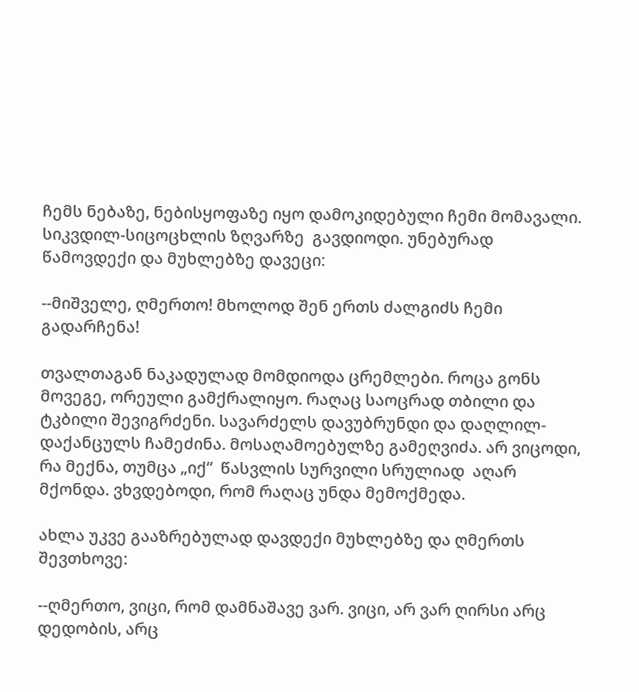ჩემს ნებაზე, ნებისყოფაზე იყო დამოკიდებული ჩემი მომავალი. სიკვდილ-სიცოცხლის ზღვარზე  გავდიოდი. უნებურად წამოვდექი და მუხლებზე დავეცი:

--მიშველე, ღმერთო! მხოლოდ შენ ერთს ძალგიძს ჩემი გადარჩენა!

თვალთაგან ნაკადულად მომდიოდა ცრემლები. როცა გონს მოვეგე, ორეული გამქრალიყო. რაღაც საოცრად თბილი და ტკბილი შევიგრძენი. სავარძელს დავუბრუნდი და დაღლილ-დაქანცულს ჩამეძინა. მოსაღამოებულზე გამეღვიძა. არ ვიცოდი, რა მექნა, თუმცა „იქ“  წასვლის სურვილი სრულიად  აღარ მქონდა. ვხვდებოდი, რომ რაღაც უნდა მემოქმედა.

ახლა უკვე გააზრებულად დავდექი მუხლებზე და ღმერთს შევთხოვე:

--ღმერთო, ვიცი, რომ დამნაშავე ვარ. ვიცი, არ ვარ ღირსი არც დედობის, არც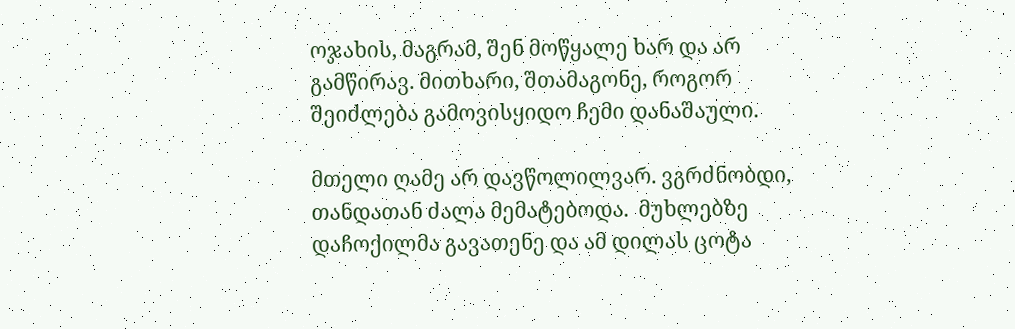ოჯახის, მაგრამ, შენ მოწყალე ხარ და არ გამწირავ. მითხარი, შთამაგონე, როგორ შეიძლება გამოვისყიდო ჩემი დანაშაული.

მთელი ღამე არ დავწოლილვარ. ვგრძნობდი, თანდათან ძალა მემატებოდა.  მუხლებზე დაჩოქილმა გავათენე და ამ დილას ცოტა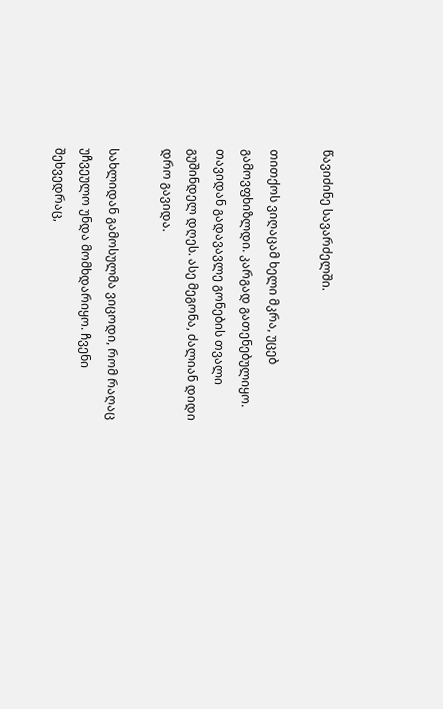წავიძინე სავარძელში.

თითქოს ვიღაცამ ხელი მკრა, უცებ გამოვფხიზლდი. კარგად გათენებულიყო. თავიდან გადავავლე გონების თვალი გუშინდელ დღეს. ასე მეგონა, ძალიან დიდი დრო გავიდა.

სახლიდან გამოსულმა ვიცოდი, რომ რაღაც უჩვეულო უნდა მომხდარიყო. ჩვენი შეხვედრაც,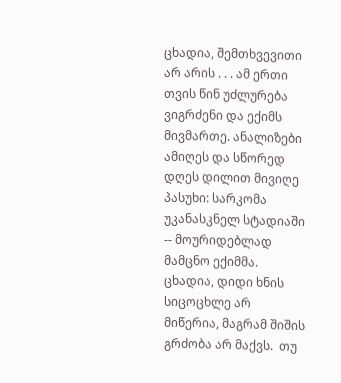ცხადია, შემთხვევითი არ არის . . . ამ ერთი თვის წინ უძლურება ვიგრძენი და ექიმს მივმართე. ანალიზები ამიღეს და სწორედ დღეს დილით მივიღე პასუხი: სარკომა უკანასკნელ სტადიაში -- მოურიდებლად მამცნო ექიმმა. ცხადია, დიდი ხნის სიცოცხლე არ მიწერია, მაგრამ შიშის გრძობა არ მაქვს.  თუ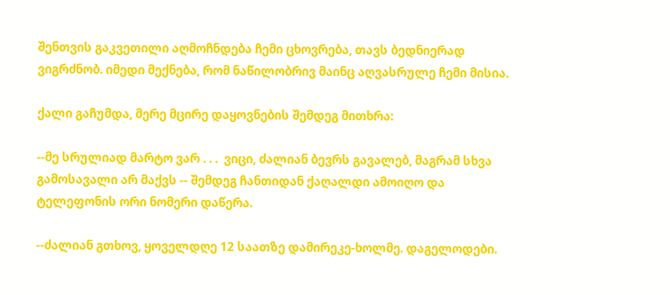შენთვის გაკვეთილი აღმოჩნდება ჩემი ცხოვრება, თავს ბედნიერად ვიგრძნობ. იმედი მექნება, რომ ნაწილობრივ მაინც აღვასრულე ჩემი მისია.

ქალი გაჩუმდა, მერე მცირე დაყოვნების შემდეგ მითხრა:

--მე სრულიად მარტო ვარ . . .  ვიცი, ძალიან ბევრს გავალებ, მაგრამ სხვა გამოსავალი არ მაქვს -- შემდეგ ჩანთიდან ქაღალდი ამოიღო და ტელეფონის ორი ნომერი დაწერა.

--ძალიან გთხოვ, ყოველდღე 12 საათზე დამირეკე-ხოლმე. დაგელოდები.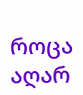როცა აღარ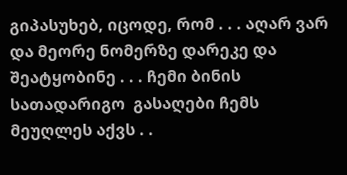გიპასუხებ, იცოდე, რომ . . . აღარ ვარ და მეორე ნომერზე დარეკე და შეატყობინე . . . ჩემი ბინის სათადარიგო  გასაღები ჩემს მეუღლეს აქვს . .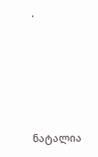.





ნატალია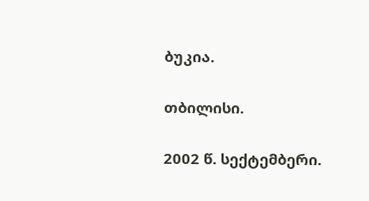ბუკია.

თბილისი.

2002 წ. სექტემბერი.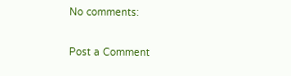No comments:

Post a Comment